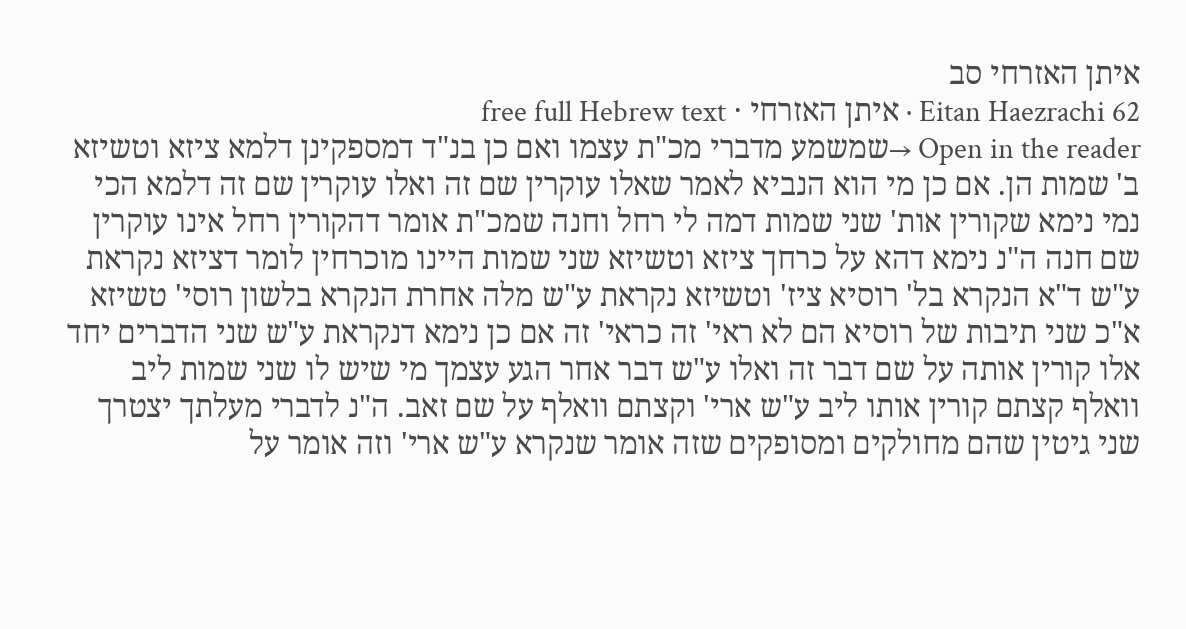איתן האזרחי סב
Eitan Haezrachi 62 · איתן האזרחי · free full Hebrew text
Open in the reader →שמשמע מדברי מכ"ת עצמו ואם כן בנ"ד דמספקינן דלמא ציזא וטשיזא ב' שמות הן. אם כן מי הוא הנביא לאמר שאלו עוקרין שם זה ואלו עוקרין שם זה דלמא הכי נמי נימא שקורין אות' שני שמות דמה לי רחל וחנה שמכ"ת אומר דהקורין רחל אינו עוקרין שם חנה ה"נ נימא דהא על כרחך ציזא וטשיזא שני שמות היינו מוכרחין לומר דציזא נקראת ע"ש ד"א הנקרא בל' רוסיא ציז' וטשיזא נקראת ע"ש מלה אחרת הנקרא בלשון רוסי' טשיזא א"כ שני תיבות של רוסיא הם לא ראי' זה כראי' זה אם כן נימא דנקראת ע"ש שני הדברים יחד אלו קורין אותה על שם דבר זה ואלו ע"ש דבר אחר הגע עצמך מי שיש לו שני שמות ליב וואלף קצתם קורין אותו ליב ע"ש ארי' וקצתם וואלף על שם זאב. ה"נ לדברי מעלתך יצטרך שני גיטין שהם מחולקים ומסופקים שזה אומר שנקרא ע"ש ארי' וזה אומר על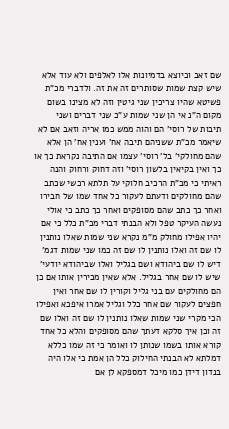שם זאב וכיוצא בדמיונות אלו לאלפים ולא עוד אלא שיש קצת שמות שסותרים זה את זה. ולדברי מכ"ת פשיטא שהיו צריכין שני גיטין וזה לא מצינו בשום מקום ה"נ אי הן שני שמות ע"כ שני דברים ושני תיבות של רוסי' הם והוה ממש כמו אריה וזאב אם לא שיאמר מכ"ת ששניהם תיבה אח' וענין אח' הן אלא שהם מחולקי' בל' רוסי' עצמו אם התיבה נקראת כך או כך ואין בקיאין בלשון רוסי' וזה דחוק ורחוק והנה ראיתי כי מכ"ת הרכיב חלוקי על תלתא רכשי שכתב שהם מחולקים ודעתם לעקור כל אחד שמו של חבירו ואחר כך כתב שהם מסופקים ואחר כך כתב כי אולי נעשה העיקר טפל ולא הבנתי דברי מכ"ת כלל כי אם יהיו אפילו מחולק מ"מ נקרא שני שמות שאלו נותנין לו שם זה ואלו נותנין לו שם זה כמו שני שמות דגמ' דיש לו שם ביהודא ושם בגליל ואלו שביהודא יודעי' שיש לו שם אחר בגליל. אלא שאין מכירין אותו אם כן הם מחולקים עם בני גליל וקורין לו שם אחר ואין חפצים לעקור שם אחר כלל וגליל אמרו איפכא ואפילו הכי מקרי שני שמות שאלו נותנין לו שם זה ואלו שם זה וכן איך סלקא דעתך שהם מסופקים והלא כל אחד קורא אותו בשמו שנותן לו ואומר כי זה שמו כללא דמלתא לא הבנתי החילוק כלל הן אמת כי אלו היה בנדון דידן כמו מיכל דמספקא לן אם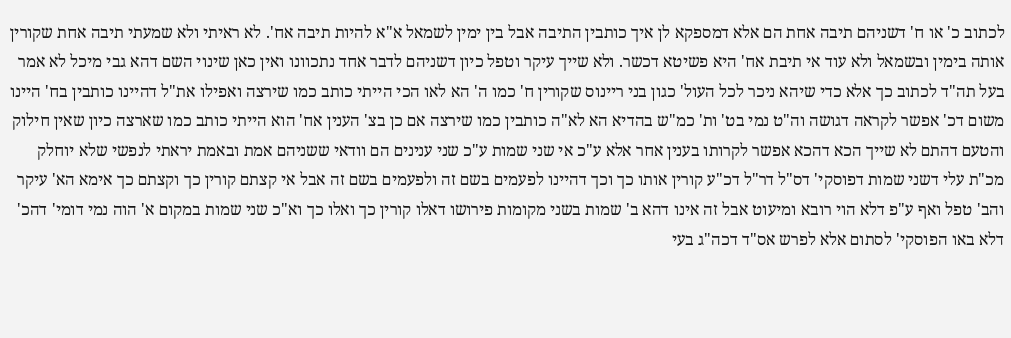לכתוב כ' או ח' דשניהם תיבה אחת הם אלא דמספקא לן איך כותבין התיבה אבל בין ימין לשמאל א"א להיות תיבה אח'. לא ראיתי ולא שמעתי תיבה אחת שקורין אותה בימין ובשמאל ולא עוד אי תיבת אח' היא פשיטא דכשר. ולא שייך עיקר וטפל כיון דשניהם לדבר אחד נתכוונו ואין כאן שינוי השם דהא גבי מיכל לא אמר בעל תה"ד לכתוב כך אלא כדי שיהא ניכר לכל העול' כגון בני ריינוס שקורין ח' כמו ה' הא לאו הכי הייתי כותב כמו שירצה ואפילו את"ל דהיינו כותבין בח' היינו משום דכ' אפשר לקראה דגושה וה"ט נמי בט' ות' כמ"ש בהדיא הא לא"ה כותבין כמו שירצה אם כן בצ' הענין אח' הוא הייתי כותב כמו שארצה כיון שאין חילוק והטעם דהתם לא שייך הכא דהכא אפשר לקרותו בענין אחר אלא ע"כ אי שני שמות ע"כ שני ענינים הם וודאי ששניהם אמת ובאמת יראתי לנפשי שלא יוחלק מכ"ת עלי דשני שמות דפוסקי' דס"ל דר"ל דכ"ע קורין אותו כך וכך דהיינו לפעמים בשם זה ולפעמים בשם זה אבל אי קצתם קורין כך וקצתם כך אימא הא' עיקר והב' טפל ואף ע"פ דלא הוי רובא ומיעוט אבל זה אינו דהא ב' שמות בשני מקומות פירושו דאלו קורין כך ואלו כך וא"כ שני שמות במקום א' הוה נמי דומי' דהכ' דלא באו הפוסקי' לסתום אלא לפרש אס"ד דכה"ג בעי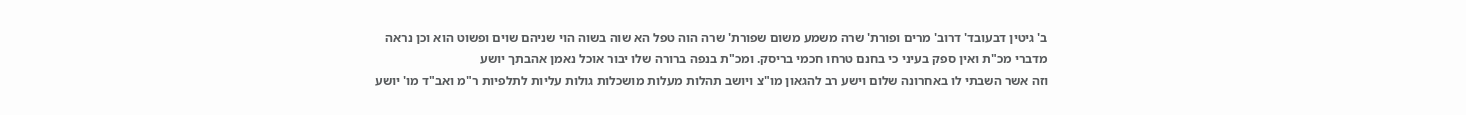ב' גיטין דבעובד' דרוב' מרים ופורת' שרה משמע משום שפורת' שרה הוה טפל הא שוה בשוה הוי שניהם שוים ופשוט הוא וכן נראה מדברי מכ"ת ואין ספק בעיני כי בחנם טרחו חכמי בריסק. ומכ"ת בנפה ברורה שלו יבור אוכל נאמן אהבתך יושע
וזה אשר השבתי לו באחרונה שלום וישע רב להגאון מו"צ ויושב תהלות מעלות מושכלות גולות עליות לתלפיות ר"מ ואב"ד מו' יושע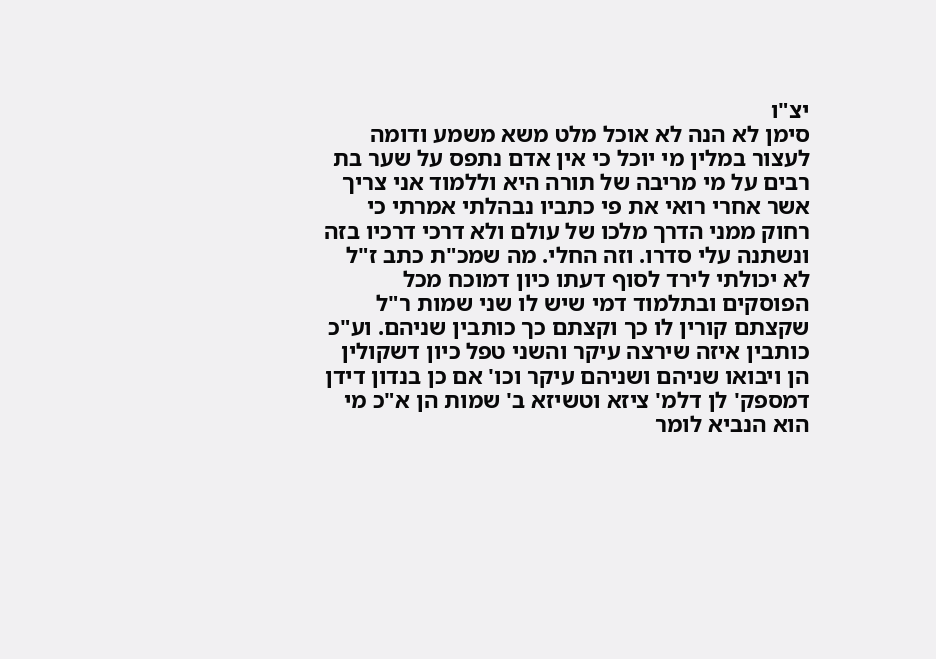יצ"ו
סימן לא הנה לא אוכל מלט משא משמע ודומה לעצור במלין מי יוכל כי אין אדם נתפס על שער בת רבים על מי מריבה של תורה היא וללמוד אני צריך אשר אחרי רואי את פי כתביו נבהלתי אמרתי כי רחוק ממני הדרך מלכו של עולם ולא דרכי דרכיו בזה ונשתנה עלי סדרו. וזה החלי. מה שמכ"ת כתב ז"ל לא יכולתי לירד לסוף דעתו כיון דמוכח מכל הפוסקים ובתלמוד דמי שיש לו שני שמות ר"ל שקצתם קורין לו כך וקצתם כך כותבין שניהם. וע"כ כותבין איזה שירצה עיקר והשני טפל כיון דשקולין הן ויבואו שניהם ושניהם עיקר וכו' אם כן בנדון דידן דמספק' לן דלמ' ציזא וטשיזא ב' שמות הן א"כ מי הוא הנביא לומר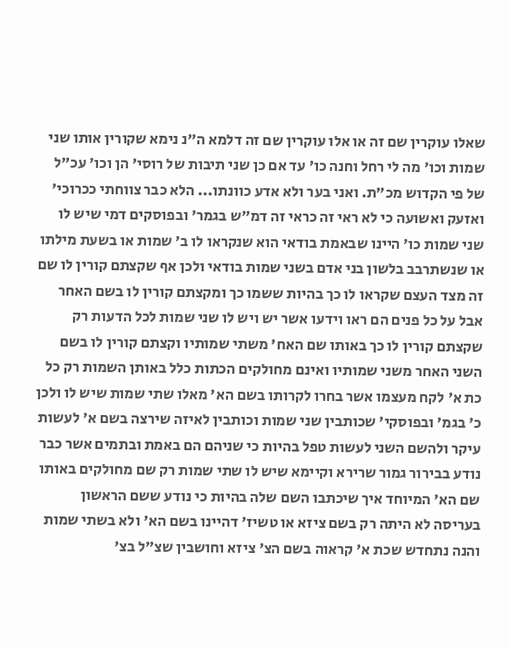שאלו עוקרין שם זה או אלו עוקרין שם זה דלמא ה"נ נימא שקורין אותו שני שמות וכו' מה לי רחל וחנה כו' עד אם כן שני תיבות של רוסי' הן וכו' עכ"ל של פי הקדוש מכ"ת. ואני בער ולא אדע כוונתו... הלא כבר צווחתי ככרוכי' ואזעק ואשועה כי לא ראי זה כראי זה דמ"ש בגמר' ובפוסקים דמי שיש לו שני שמות כו' היינו שבאמת בודאי הוא שנקראו לו ב' שמות או בשעת מילתו או שנשתרבב בלשון בני אדם בשני שמות בודאי ולכן אף שקצתם קורין לו שם זה מצד העצם שקראו לו כך בהיות ששמו כך ומקצתם קורין לו בשם האחר אבל על כל פנים הם ראו וידעו אשר יש ויש לו שני שמות לכל הדעות רק שקצתם קורין לו כך באותו שם האח' משתי שמותיו וקצתם קורין לו בשם השני האחר משני שמותיו ואינם מחולקים הכתות כלל באותן השמות רק כל כת א' לקח מעצמו אשר בחרו לקרותו בשם הא' מאלו שתי שמות שיש לו ולכן כ' בגמ' ובפוסקי' שכותבין שני שמות וכותבין לאיזה שירצה בשם א' לעשות עיקר ולהשם השני לעשות טפל בהיות כי שניהם הם באמת ובתמים אשר כבר נודע בבירור גמור שרירא וקיימא שיש לו שתי שמות רק שם מחולקים באותו שם הא' המיוחד איך שיכתבו השם שלה בהיות כי נודע ששם הראשון בעריסה לא היתה רק בשם ציזא או טשיז' דהיינו בשם הא' ולא בשתי שמות והנה נתחדש שכת א' קראוה בשם הצ' ציזא וחושבין שצ"ל בצ'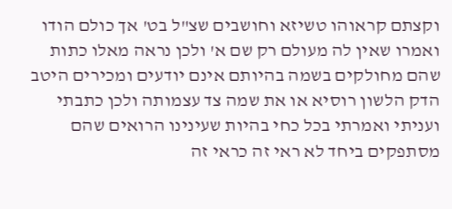וקצתם קראוהו טשיזא וחושבים שצ"ל בט' אך כולם הודו ואמרו שאין לה מעולם רק שם א' ולכן נראה מאלו כתות שהם מחולקים בשמה בהיותם אינם יודעים ומכירים היטב הדק הלשון רוסיא או את שמה צד עצמותה ולכן כתבתי ועניתי ואמרתי בכל כחי בהיות שעינינו הרואים שהם מסתפקים ביחד לא ראי זה כראי זה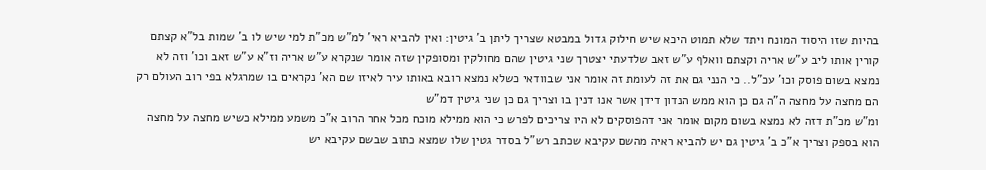בהיות שזו היסוד המונח ויתד שלא תמוט היכא שיש חילוק גדול במבטא שצריך ליתן ב' גיטין: ואין להביא ראי' למ"ש מכ"ת למי שיש לו ב' שמות בל"א קצתם קורין אותו ליב ע"ש אריה וקצתם וואלף ע"ש זאב שלדעתי יצטרך שני גיטין שהם מחולקין ומסופקין שזה אומר שנקרא ע"ש אריה וז"א ע"ש זאב וכו' וזה לא נמצא בשום פוסק וכו' עכ"ל.. כי הנני גם את זה לעומת זה אומר אני שבוודאי כשלא נמצא רובא באותו עיר לאיזו שם הא' נקראים בו שמרגלא בפי רוב העולם רק הם מחצה על מחצה ה"ה גם כן הוא ממש הנדון דידן אשר אנו דנין בו וצריך גם כן שני גיטין דמ"ש
ומ"ש מכ"ת דזה לא נמצא בשום מקום אומר אני דהפוסקים לא היו צריכים לפרש כי הוא ממילא מוכח מכל אחר הרוב א"כ משמע ממילא כשיש מחצה על מחצה הוא בספק וצריך א"כ ב' גיטין גם יש להביא ראיה מהשם עקיבא שכתב רש"ל בסדר גטין שלו שמצא כתוב שבשם עקיבא יש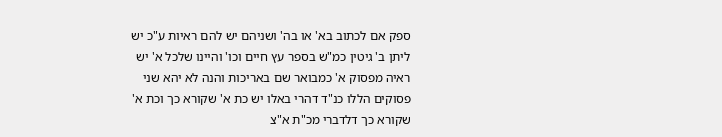ספק אם לכתוב בא' או בה' ושניהם יש להם ראיות ע"כ יש ליתן ב' גיטין כמ"ש בספר עץ חיים וכו' והיינו שלכל א' יש ראיה מפסוק א' כמבואר שם באריכות והנה לא יהא שני פסוקים הללו כנ"ד דהרי באלו יש כת א' שקורא כך וכת א' שקורא כך דלדברי מכ"ת א"צ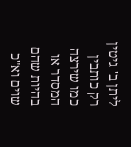ליתן ב' גיטין רק כותבין כמו שירצה המסדר או בהיות שהם שוים וא"כ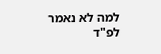למה לא נאמר לפ"ד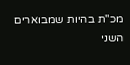מכ"ת בהיות שמבוארים השני